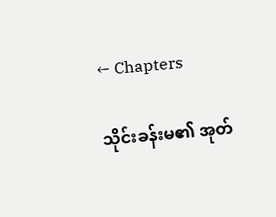← Chapters

သိုင်းခန်းမ၏ အုတ်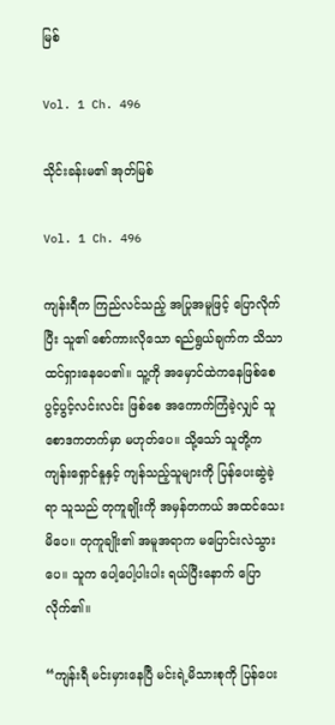မြစ်

Vol. 1 Ch. 496

သိုင်းခန်းမ၏ အုတ်မြစ်

Vol. 1 Ch. 496

ကျန်းရီက ကြည်လင်သည့် အပြုအမူဖြင့် ပြောလိုက်ပြီး သူ၏ စော်ကားလိုသော ရည်ရွယ်ချက်က သိသာထင်ရှားနေပေ၏။ သူ့ကို အမှောင်ထဲကနေဖြစ်စေ ပွင့်ပွင့်လင်းလင်း ဖြစ်စေ အကောက်ကြံခဲ့လျှင် သူ စောဒကတက်မှာ မဟုတ်ပေ။ သို့သော် သူတို့က ကျန်းရှောင်နူနှင့် ကျန်သည့်သူများကို ပြန်ပေးဆွဲခဲ့ရာ သူသည် တုကူချိုးကို အမှန်တကယ် အထင်သေးမိပေ။ တုကူချိုး၏ အမူအရာက မပြောင်းလဲသွားပေ။ သူက ပေါ့ပေါ့ပါးပါး ရယ်ပြီးနောက် ပြောလိုက်၏။

“ကျန်းရီ မင်းမှားနေပြီ မင်းရဲ့မိသားစုကို ပြန်ပေး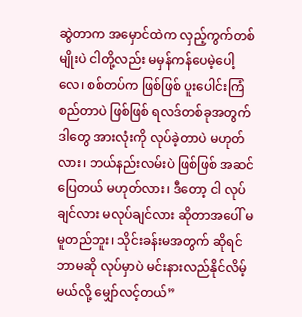ဆွဲတာက အမှောင်ထဲက လှည့်ကွက်တစ်မျိုးပဲ ငါတို့လည်း မမှန်ကန်ပေမဲ့ပေါ့လေ၊ စစ်တပ်က ဖြစ်ဖြစ် ပူးပေါင်းကြံစည်တာပဲ ဖြစ်ဖြစ် ရလဒ်တစ်ခုအတွက် ဒါတွေ အားလုံးကို လုပ်ခဲ့တာပဲ မဟုတ်လား၊ ဘယ်နည်းလမ်းပဲ ဖြစ်ဖြစ် အဆင်ပြေတယ် မဟုတ်လား၊ ဒီတော့ ငါ လုပ်ချင်လား မလုပ်ချင်လား ဆိုတာအပေါ် မမူတည်ဘူး၊ သိုင်းခန်းမအတွက် ဆိုရင် ဘာမဆို လုပ်မှာပဲ မင်းနားလည်နိုင်လိမ့်မယ်လို့ မျှော်လင့်တယ်”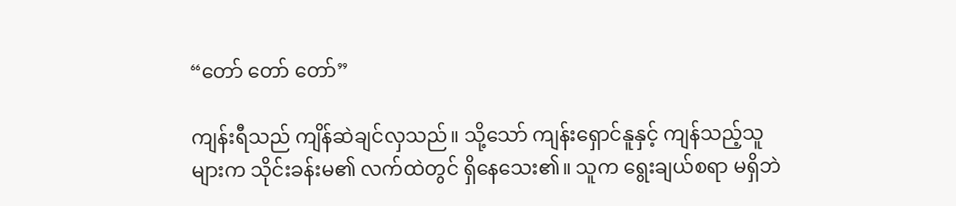“တော် တော် တော်”

ကျန်းရီသည် ကျိန်ဆဲချင်လှသည်။ သို့သော် ကျန်းရှောင်နူနှင့် ကျန်သည့်သူများက သိုင်းခန်းမ၏ လက်ထဲတွင် ရှိနေသေး၏။ သူက ရွေးချယ်စရာ မရှိဘဲ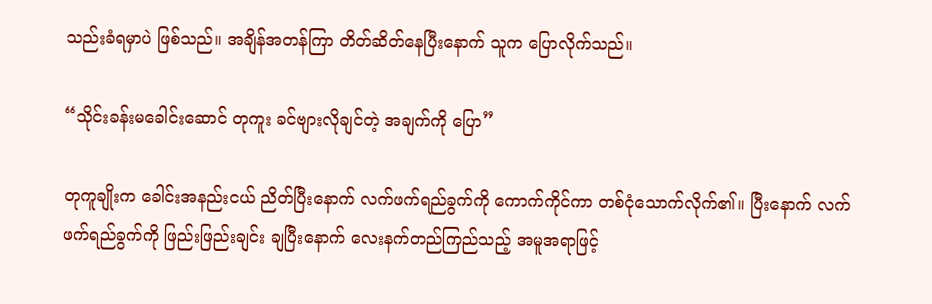သည်းခံရမှာပဲ ဖြစ်သည်။ အချိန်အတန်ကြာ တိတ်ဆိတ်နေပြီးနောက် သူက ပြောလိုက်သည်။

“သိုင်းခန်းမခေါင်းဆောင် တုကူး ခင်ဗျားလိုချင်တဲ့ အချက်ကို ပြော”

တုကူချိုးက ခေါင်းအနည်းငယ် ညိတ်ပြီးနောက် လက်ဖက်ရည်ခွက်ကို ကောက်ကိုင်ကာ တစ်ငုံသောက်လိုက်၏။ ပြီးနောက် လက်ဖက်ရည်ခွက်ကို ဖြည်းဖြည်းချင်း ချပြီးနောက် လေးနက်တည်ကြည်သည့် အမူအရာဖြင့်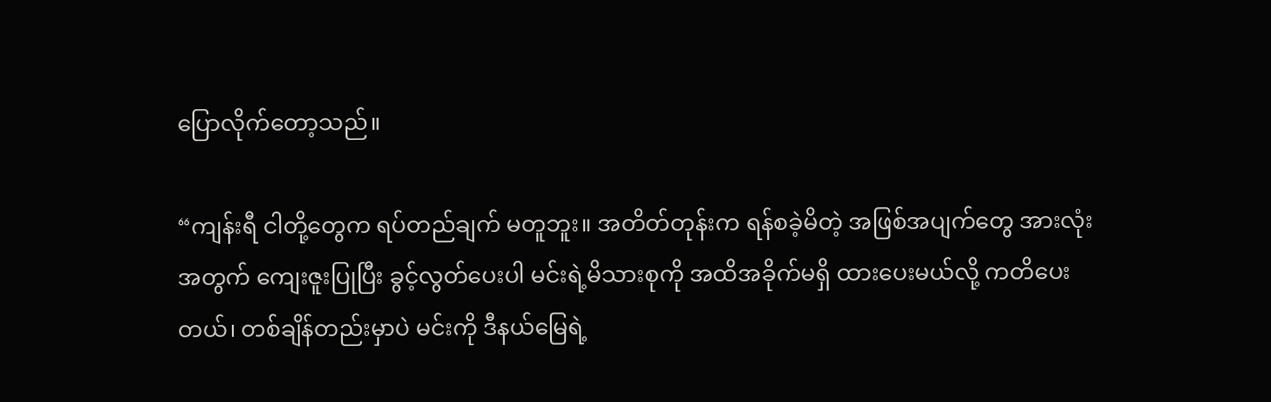ပြောလိုက်တော့သည်။

“ကျန်းရီ ငါတို့တွေက ရပ်တည်ချက် မတူဘူး။ အတိတ်တုန်းက ရန်စခဲ့မိတဲ့ အဖြစ်အပျက်တွေ အားလုံးအတွက် ကျေးဇူးပြုပြီး ခွင့်လွတ်ပေးပါ မင်းရဲ့မိသားစုကို အထိအခိုက်မရှိ ထားပေးမယ်လို့ ကတိပေးတယ်၊ တစ်ချိန်တည်းမှာပဲ မင်းကို ဒီနယ်မြေရဲ့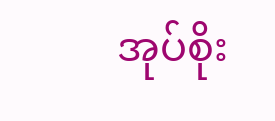အုပ်စိုး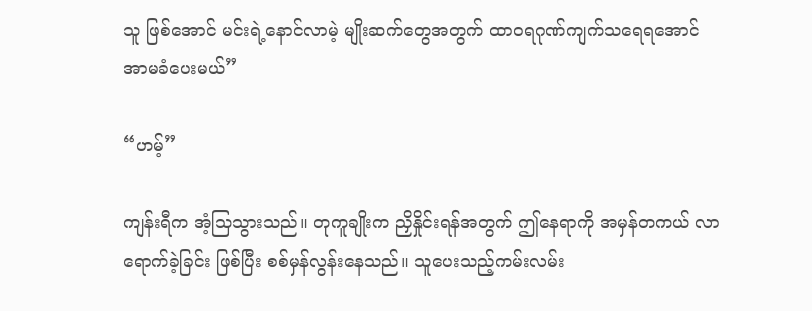သူ ဖြစ်အောင် မင်းရဲ့နောင်လာမဲ့ မျိုးဆက်တွေအတွက် ထာဝရဂုဏ်ကျက်သရေရအောင် အာမခံပေးမယ်”

“ဟမ့်”

ကျန်းရီက အံ့သြသွားသည်။ တုကူချိုးက ညှိနှိုင်းရန်အတွက် ဤနေရာကို အမှန်တကယ် လာရောက်ခဲ့ခြင်း ဖြစ်ပြီး စစ်မှန်လွန်းနေသည်။ သူပေးသည့်ကမ်းလမ်း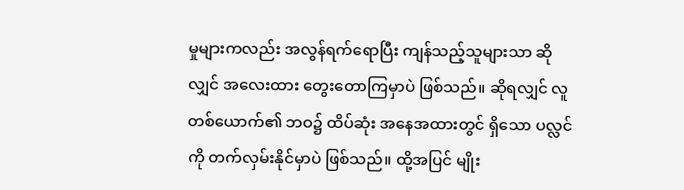မှုများကလည်း အလွန်ရက်ရောပြီး ကျန်သည့်သူများသာ ဆိုလျှင် အလေးထား တွေးတောကြမှာပဲ ဖြစ်သည်။ ဆိုရလျှင် လူတစ်ယောက်၏ ဘဝ၌ ထိပ်ဆုံး အနေအထားတွင် ရှိသော ပလ္လင်ကို တက်လှမ်းနိုင်မှာပဲ ဖြစ်သည်။ ထို့အပြင် မျိုး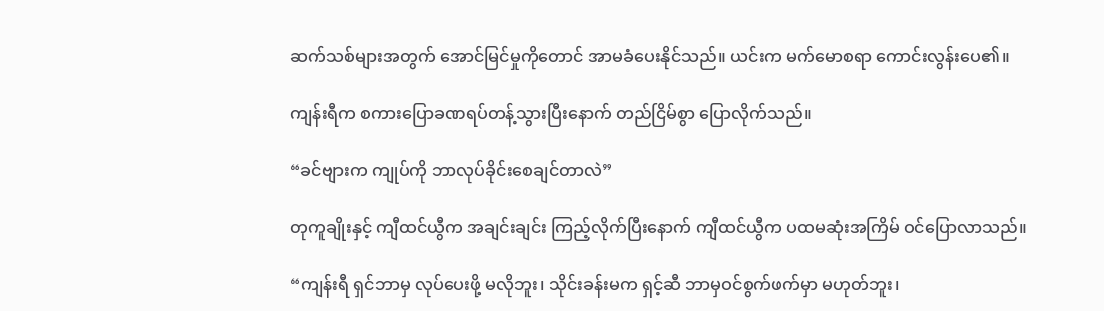ဆက်သစ်များအတွက် အောင်မြင်မှုကိုတောင် အာမခံပေးနိုင်သည်။ ယင်းက မက်မောစရာ ကောင်းလွန်းပေ၏။

ကျန်းရီက စကားပြောခဏရပ်တန့်သွားပြီးနောက် တည်ငြိမ်စွာ ပြောလိုက်သည်။

“ခင်ဗျားက ကျုပ်ကို ဘာလုပ်ခိုင်းစေချင်တာလဲ”

တုကူချိုးနှင့် ကျီထင်ယွီက အချင်းချင်း ကြည့်လိုက်ပြီးနောက် ကျီထင်ယွီက ပထမဆုံးအကြိမ် ဝင်ပြောလာသည်။

“ကျန်းရီ ရှင်ဘာမှ လုပ်ပေးဖို့ မလိုဘူး၊ သိုင်းခန်းမက ရှင့်ဆီ ဘာမှဝင်စွက်ဖက်မှာ မဟုတ်ဘူး၊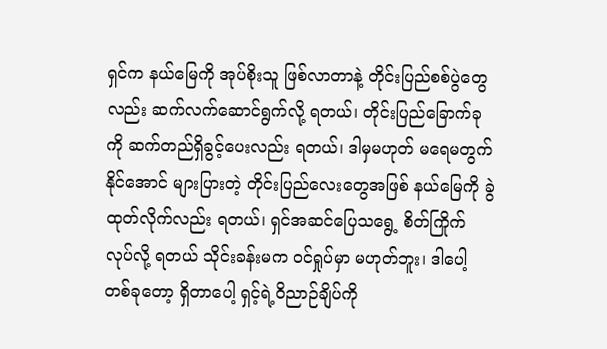ရှင်က နယ်မြေကို အုပ်စိုးသူ ဖြစ်လာတာနဲ့ တိုင်းပြည်စစ်ပွဲတွေလည်း ဆက်လက်ဆောင်ရွက်လို့ ရတယ်၊ တိုင်းပြည်ခြောက်ခုကို ဆက်တည်ရှိခွင့်ပေးလည်း ရတယ်၊ ဒါမှမဟုတ် မရေမတွက်နိုင်အောင် များပြားတဲ့ တိုင်းပြည်လေးတွေအဖြစ် နယ်မြေကို ခွဲထုတ်လိုက်လည်း ရတယ်၊ ရှင်အဆင်ပြေသရွေ့ စိတ်ကြိုက် လုပ်လို့ ရတယ် သိုင်းခန်းမက ဝင်ရှုပ်မှာ မဟုတ်ဘူး၊ ဒါပေါ့ တစ်ခုတော့ ရှိတာပေါ့ ရှင့်ရဲ့ဝိညာဉ်ချိပ်ကို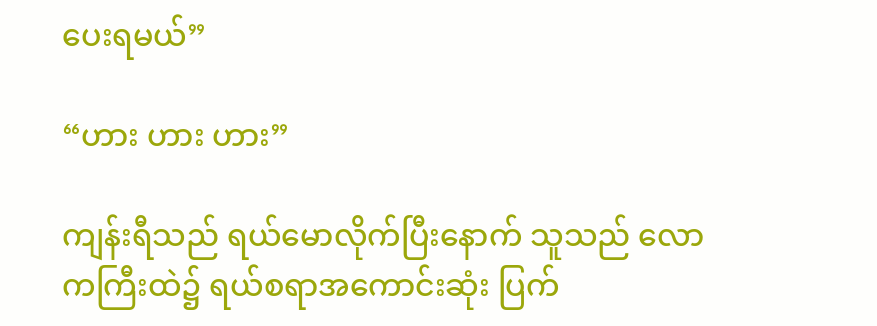ပေးရမယ်”

“ဟား ဟား ဟား”

ကျန်းရီသည် ရယ်မောလိုက်ပြီးနောက် သူသည် လောကကြီးထဲ၌ ရယ်စရာအကောင်းဆုံး ပြက်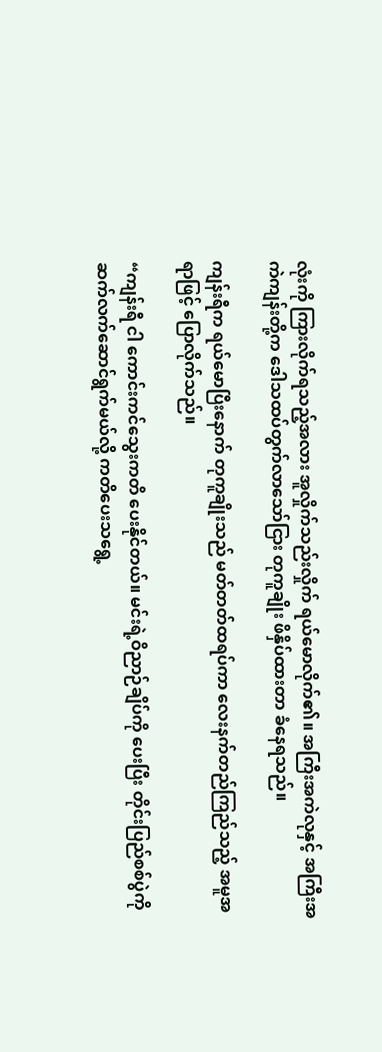လုံးကို ကြားလိုက်ရသည့်အလား အူလှိုက်သည်းလှိုက် ရယ်မောလိုက်၏။ အကြီးအကဲလုနှင့် အကြီးအကဲကျန်းတို့က ဒေါသထပ်တွက်လာသော်ငြား တုကူချိုး ဖိနှိပ်ထားတာ ခံနေရသည်။

ကျန်းရီက ရယ်မောပြီးနောက် တုကူချိုးသည် မတ်တတ်ထရပ်ကာ လေးနက်တည်ကြည်သည့် အမူအရာဖြင့် ပြောလိုက်သည်။

“ကျန်းရီ ငါ ကောင်းကင်သွေးကတိ ပေးနိုင်တယ်။ မင်းရဲ့ဝိညာဉ်ချိပ်ကို ပေးပြီး တိုင်းပြည်စစ်ပွဲကို ဆက်လက်ဆောင်ရွက်မယ်လို့ ကတိပေးသရွေ့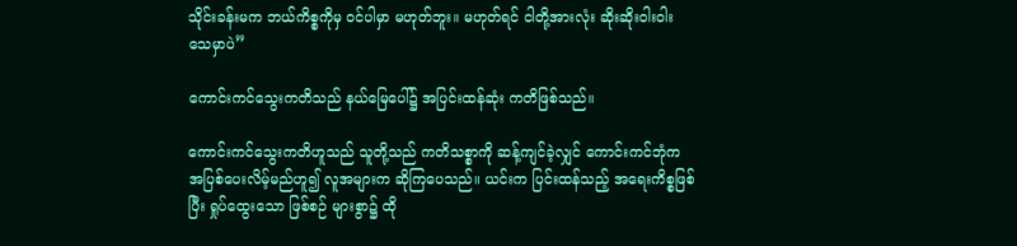သိုင်းခန်းမက ဘယ်ကိစ္စကိုမှ ဝင်ပါမှာ မဟုတ်ဘူး။ မဟုတ်ရင် ငါတို့အားလုံး ဆိုးဆိုးဝါးဝါး သေမှာပဲ”

ကောင်းကင်သွေးကတိသည် နယ်မြေပေါ်၌ အပြင်းထန်ဆုံး ကတိဖြစ်သည်။

ကောင်းကင်သွေးကတိဟူသည် သူတို့သည် ကတိသစ္စာကို ဆန့်ကျင်ခဲ့လျှင် ကောင်းကင်ဘုံက အပြစ်ပေးလိမ့်မည်ဟူ၍ လူအများက ဆိုကြပေသည်။ ယင်းက ပြင်းထန်သည့် အရေးကိစ္စဖြစ်ပြီး ရှုပ်ထွေးသော ဖြစ်စဉ် များစွာ၌ ထို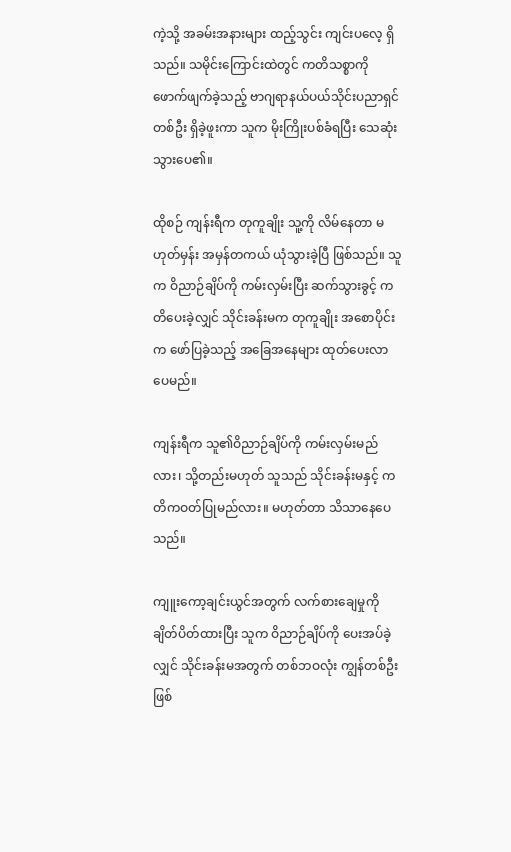ကဲ့သို့ အခမ်းအနားများ ထည့်သွင်း ကျင်းပလေ့ ရှိသည်။ သမိုင်းကြောင်းထဲတွင် ကတိသစ္စာကို ဖောက်ဖျက်ခဲ့သည့် ဗာဂျရာနယ်ပယ်သိုင်းပညာရှင် တစ်ဦး ရှိခဲ့ဖူးကာ သူက မိုးကြိုးပစ်ခံရပြီး သေဆုံးသွားပေ၏။

ထိုစဉ် ကျန်းရီက တုကူချိုး သူ့ကို လိမ်နေတာ မဟုတ်မှန်း အမှန်တကယ် ယုံသွားခဲ့ပြီ ဖြစ်သည်။ သူက ဝိညာဉ်ချိပ်ကို ကမ်းလှမ်းပြီး ဆက်သွားခွင့် ကတိပေးခဲ့လျှင် သိုင်းခန်းမက တုကူချိုး အစောပိုင်းက ဖော်ပြခဲ့သည့် အခြေအနေများ ထုတ်ပေးလာပေမည်။

ကျန်းရီက သူ၏ဝိညာဉ်ချိပ်ကို ကမ်းလှမ်းမည်လား၊ သို့တည်းမဟုတ် သူသည် သိုင်းခန်းမနှင့် ကတိကဝတ်ပြုမည်လား။ မဟုတ်တာ သိသာနေပေသည်။

ကျူးကော့ချင်းယွင်အတွက် လက်စားချေမှုကို ချိတ်ပိတ်ထားပြီး သူက ဝိညာဉ်ချိပ်ကို ပေးအပ်ခဲ့လျှင် သိုင်းခန်းမအတွက် တစ်ဘဝလုံး ကျွန်တစ်ဦး ဖြစ်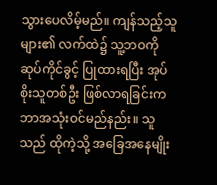သွားပေလိမ့်မည်။ ကျန်သည့်သူများ၏ လက်ထဲ၌ သူ့ဘဝကို ဆုပ်ကိုင်ခွင့် ပြုထားရပြီး အုပ်စိုးသူတစ်ဦး ဖြစ်လာရခြင်းက ဘာအသုံးဝင်မည်နည်း။ သူသည် ထိုကဲ့သို့ အခြေအနေမျိုး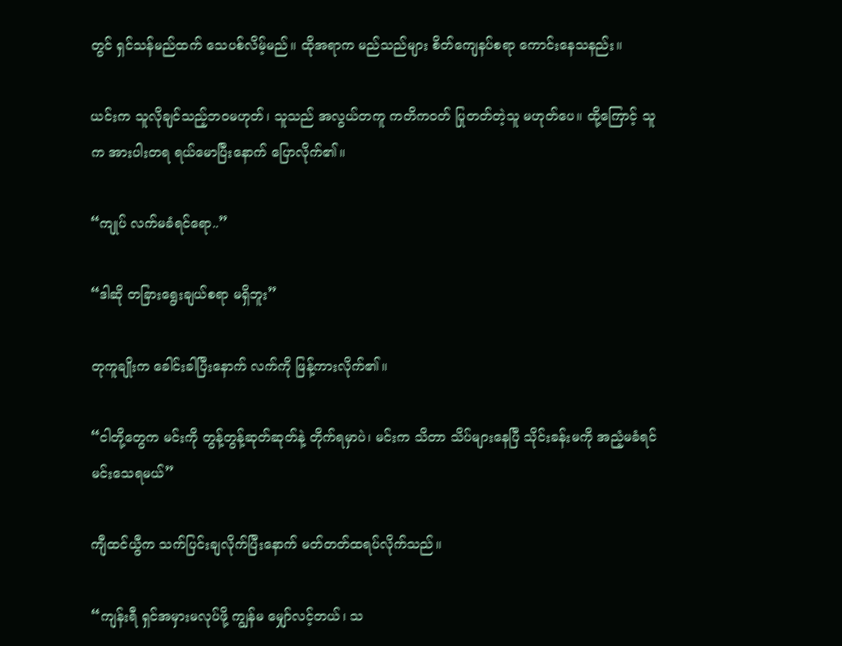တွင် ရှင်သန်မည်ထက် သေပစ်လိမ့်မည်။ ထိုအရာက မည်သည်များ စိတ်ကျေနပ်စရာ ကောင်းနေသနည်း။

ယင်းက သူလိုချင်သည့်ဘဝမဟုတ်၊ သူသည် အလွယ်တကူ ကတိကဝတ် ပြုတတ်တဲ့သူ မဟုတ်ပေ။ ထို့ကြောင့် သူက အားပါးတရ ရယ်မောပြီးနောက် ပြောလိုက်၏။

“ကျုပ် လက်မခံရင်ရော..”

“ဒါဆို တခြားရွေးချယ်စရာ မရှိဘူး”

တုကူချိုးက ခေါင်းခါပြီးနောက် လက်ကို ဖြန့်ကားလိုက်၏။

“ငါတို့တွေက မင်းကို တွန့်တွန့်ဆုတ်ဆုတ်နဲ့ တိုက်ရမှာပဲ၊ မင်းက သိတာ သိပ်များနေပြီ သိုင်းခန်းမကို အညံ့မခံရင် မင်းသေရမယ်”

ကျီထင်ယွီက သက်ပြင်းချလိုက်ပြီးနောက် မတ်တတ်ထရပ်လိုက်သည်။

“ကျန်းရီ ရှင်အမှားမလုပ်ဖို့ ကျွန်မ မျှော်လင့်တယ်၊ သ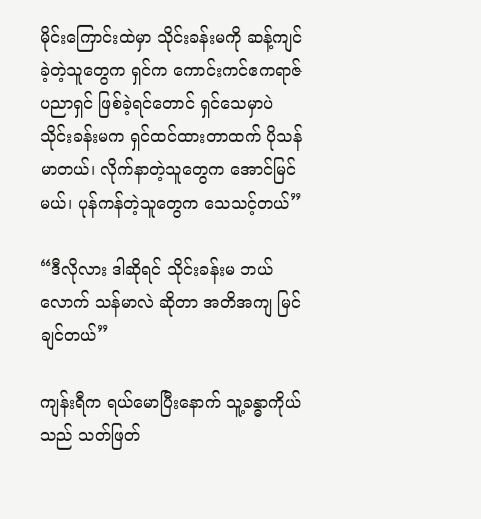မိုင်းကြောင်းထဲမှာ သိုင်းခန်းမကို ဆန့်ကျင်ခဲ့တဲ့သူတွေက ရှင်က ကောင်းကင်ဧကရာဇ်ပညာရှင် ဖြစ်ခဲ့ရင်တောင် ရှင်သေမှာပဲ သိုင်းခန်းမက ရှင်ထင်ထားတာထက် ပိုသန်မာတယ်၊ လိုက်နာတဲ့သူတွေက အောင်မြင်မယ်၊ ပုန်ကန်တဲ့သူတွေက သေသင့်တယ်”

“ဒီလိုလား ဒါဆိုရင် သိုင်းခန်းမ ဘယ်လောက် သန်မာလဲ ဆိုတာ အတိအကျ မြင်ချင်တယ်”

ကျန်းရီက ရယ်မောပြီးနောက် သူ့ခန္ဓာကိုယ်သည် သတ်ဖြတ်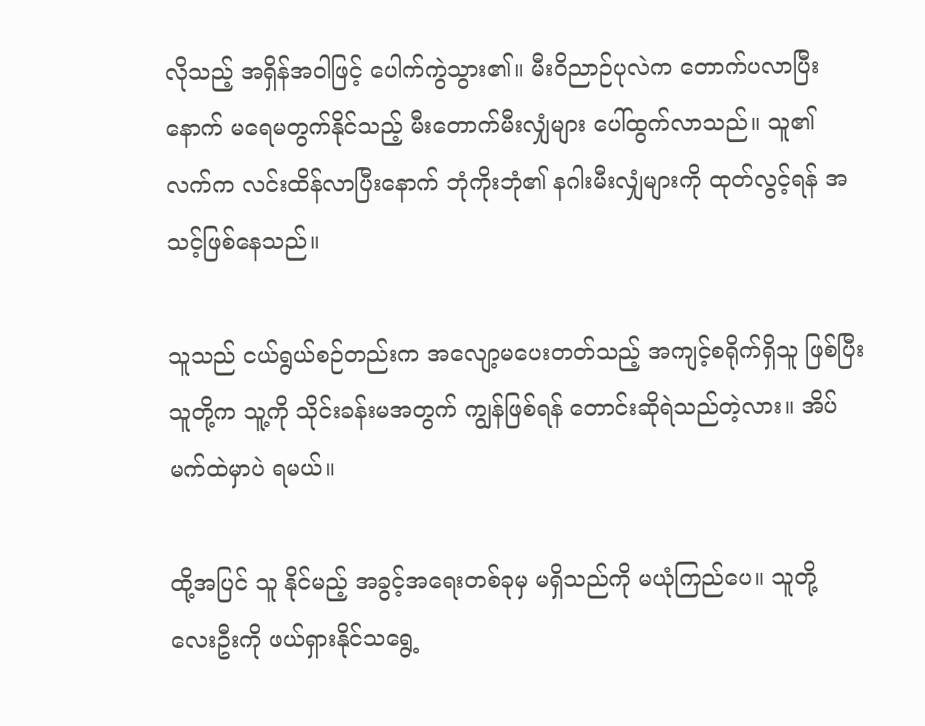လိုသည့် အရှိန်အဝါဖြင့် ပေါက်ကွဲသွား၏။ မီးဝိညာဉ်ပုလဲက တောက်ပလာပြီးနောက် မရေမတွက်နိုင်သည့် မီးတောက်မီးလျှံများ ပေါ်ထွက်လာသည်။ သူ၏ လက်က လင်းထိန်လာပြီးနောက် ဘုံကိုးဘုံ၏ နဂါးမီးလျှံများကို ထုတ်လွင့်ရန် အသင့်ဖြစ်နေသည်။

သူသည် ငယ်ရွယ်စဉ်တည်းက အလျော့မပေးတတ်သည့် အကျင့်စရိုက်ရှိသူ ဖြစ်ပြီး သူတို့က သူ့ကို သိုင်းခန်းမအတွက် ကျွန်ဖြစ်ရန် တောင်းဆိုရဲသည်တဲ့လား။ အိပ်မက်ထဲမှာပဲ ရမယ်။

ထို့အပြင် သူ နိုင်မည့် အခွင့်အရေးတစ်ခုမှ မရှိသည်ကို မယုံကြည်ပေ။ သူတို့ လေးဦးကို ဖယ်ရှားနိုင်သရွေ့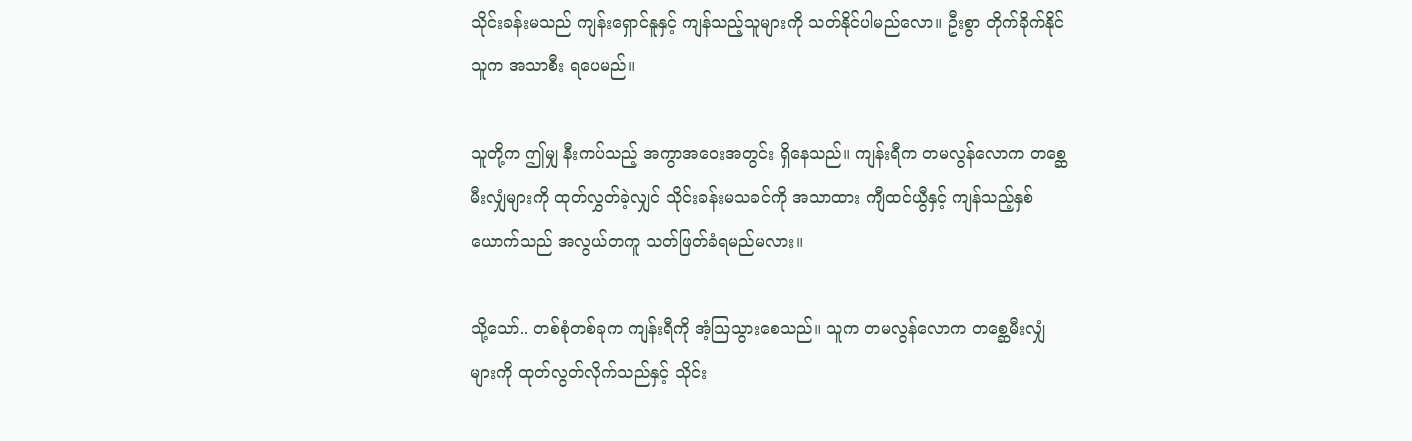သိုင်းခန်းမသည် ကျန်းရှောင်နူနှင့် ကျန်သည့်သူများကို သတ်နိုင်ပါမည်လော။ ဦးစွာ တိုက်ခိုက်နိုင်သူက အသာစီး ရပေမည်။

သူတို့က ဤမျှ နီးကပ်သည့် အကွာအဝေးအတွင်း ရှိနေသည်။ ကျန်းရီက တမလွန်လောက တစ္ဆေမီးလျှံများကို ထုတ်လွှတ်ခဲ့လျှင် သိုင်းခန်းမသခင်ကို အသာထား ကျီထင်ယွီနှင့် ကျန်သည့်နှစ်ယောက်သည် အလွယ်တကူ သတ်ဖြတ်ခံရမည်မလား။

သို့သော်.. တစ်စုံတစ်ခုက ကျန်းရီကို အံ့သြသွားစေသည်။ သူက တမလွန်လောက တစ္ဆေမီးလျှံများကို ထုတ်လွတ်လိုက်သည်နှင့် သိုင်း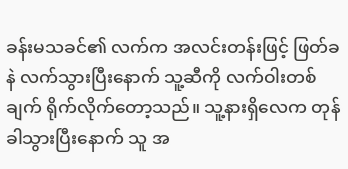ခန်းမသခင်၏ လက်က အလင်းတန်းဖြင့် ဖြတ်ခနဲ လက်သွားပြီးနောက် သူ့ဆီကို လက်ဝါးတစ်ချက် ရိုက်လိုက်တော့သည်။ သူ့နားရှိလေက တုန်ခါသွားပြီးနောက် သူ အ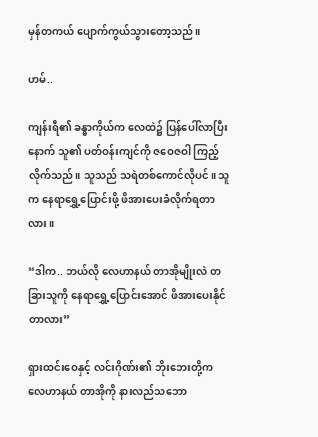မှန်တကယ် ပျောက်ကွယ်သွားတော့သည်။

ဟမ်..

ကျန်းရီ၏ ခန္ဓာကိုယ်က လေထဲ၌ ပြန်ပေါ်လာပြီးနောက် သူ၏ ပတ်ဝန်းကျင်ကို ဇဝေဇဝါ ကြည့်လိုက်သည်။ သူသည် သရဲတစ်ကောင်လိုပင်။ သူက နေရာရွှေ့ပြောင်းဖို့ ဖိအားပေးခံလိုက်ရတာလား။

“ဒါက.. ဘယ်လို လေဟာနယ် တာအိုမျိုးလဲ တခြားသူကို နေရာရွှေ့ပြောင်းအောင် ဖိအားပေးနိုင်တာလား”

ရှားထင်းဝေနှင့် လင်းဂိုဏ်း၏ ဘိုးဘေးတို့က လေဟာနယ် တာအိုကို နားလည်သဘော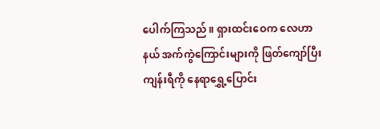ပေါက်ကြသည်။ ရှားထင်းဝေက လေဟာနယ် အက်ကွဲကြောင်းများကို ဖြတ်ကျော်ပြီး ကျန်းရီကို နေရာရွှေ့ပြောင်း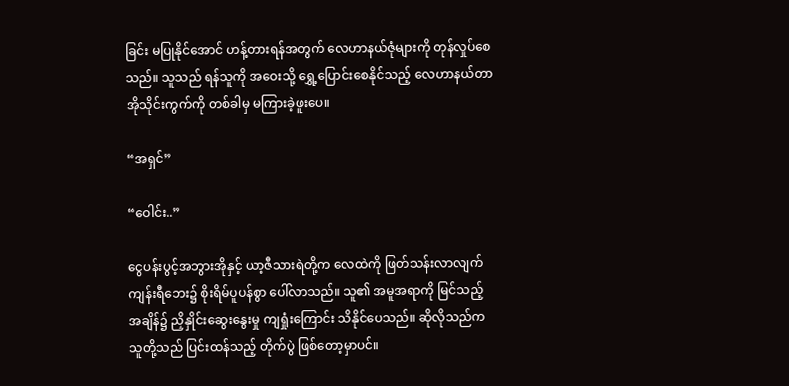ခြင်း မပြုနိုင်အောင် ဟန့်တားရန်အတွက် လေဟာနယ်ဇုံများကို တုန်လှုပ်စေသည်။ သူသည် ရန်သူကို အဝေးသို့ ရွှေ့ပြောင်းစေနိုင်သည့် လေဟာနယ်တာအိုသိုင်းကွက်ကို တစ်ခါမှ မကြားခဲ့ဖူးပေ။

“အရှင်”

“ဝေါင်း..”

ငွေပန်းပွင့်အဘွားအိုနှင့် ယာ့ဇီသားရဲတို့က လေထဲကို ဖြတ်သန်းလာလျက် ကျန်းရီဘေး၌ စိုးရိမ်ပူပန်စွာ ပေါ်လာသည်။ သူ၏ အမူအရာကို မြင်သည့် အချိန်၌ ညှိနှိုင်းဆွေးနွေးမှု ကျရှုံးကြောင်း သိနိုင်ပေသည်။ ဆိုလိုသည်က သူတို့သည် ပြင်းထန်သည့် တိုက်ပွဲ ဖြစ်တော့မှာပင်။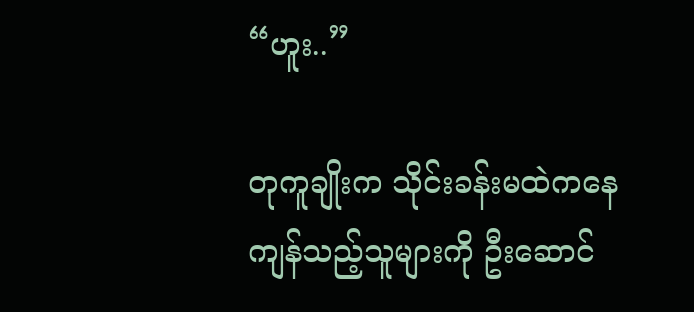“ဟူး..”

တုကူချိုးက သိုင်းခန်းမထဲကနေ ကျန်သည့်သူများကို ဦးဆောင်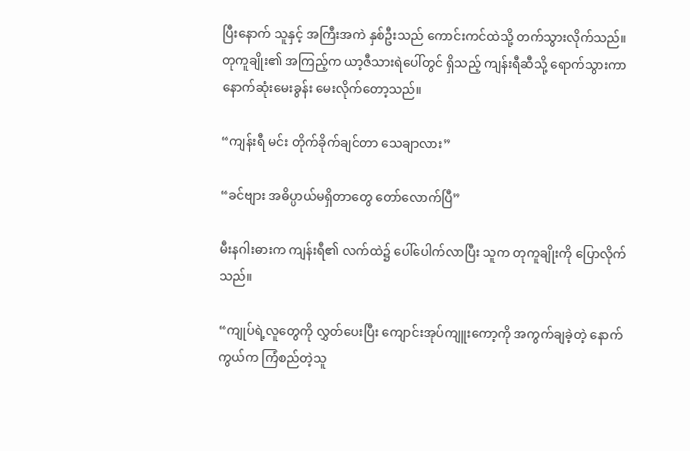ပြီးနောက် သူနှင့် အကြီးအကဲ နှစ်ဦးသည် ကောင်းကင်ထဲသို့ တက်သွားလိုက်သည်။ တုကူချိုး၏ အကြည့်က ယာ့ဇီသားရဲပေါ်တွင် ရှိသည့် ကျန်းရီဆီသို့ ရောက်သွားကာ နောက်ဆုံးမေးခွန်း မေးလိုက်တော့သည်။

“ကျန်းရီ မင်း တိုက်ခိုက်ချင်တာ သေချာလား”

“ခင်ဗျား အဓိပ္ပာယ်မရှိတာတွေ တော်လောက်ပြီ”

မီးနဂါးဓားက ကျန်းရီ၏ လက်ထဲ၌ ပေါ်ပေါက်လာပြီး သူက တုကူချိုးကို ပြောလိုက်သည်။

“ကျုပ်ရဲ့လူတွေကို လွှတ်ပေးပြီး ကျောင်းအုပ်ကျူးကော့ကို အကွက်ချခဲ့တဲ့ နောက်ကွယ်က ကြံစည်တဲ့သူ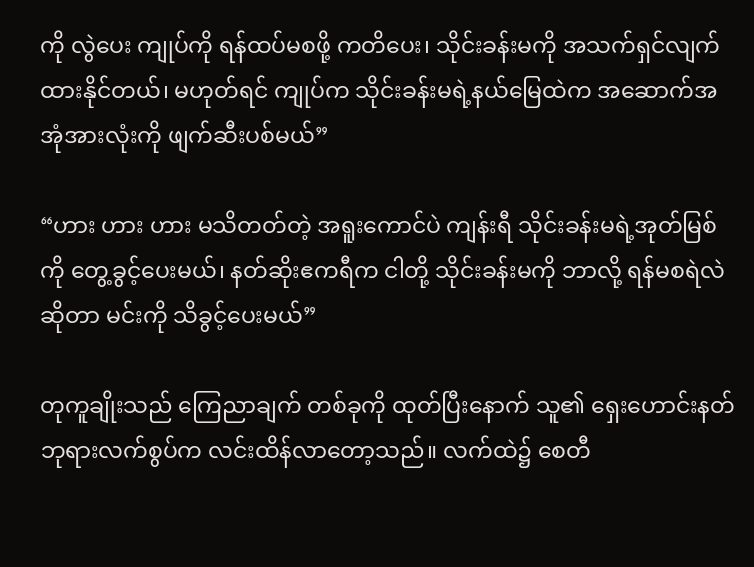ကို လွဲပေး ကျုပ်ကို ရန်ထပ်မစဖို့ ကတိပေး၊ သိုင်းခန်းမကို အသက်ရှင်လျက် ထားနိုင်တယ်၊ မဟုတ်ရင် ကျုပ်က သိုင်းခန်းမရဲ့နယ်မြေထဲက အဆောက်အအုံအားလုံးကို ဖျက်ဆီးပစ်မယ်”

“ဟား ဟား ဟား မသိတတ်တဲ့ အရူးကောင်ပဲ ကျန်းရီ သိုင်းခန်းမရဲ့အုတ်မြစ်ကို တွေ့ခွင့်ပေးမယ်၊ နတ်ဆိုးဧကရီက ငါတို့ သိုင်းခန်းမကို ဘာလို့ ရန်မစရဲလဲ ဆိုတာ မင်းကို သိခွင့်ပေးမယ်”

တုကူချိုးသည် ကြေညာချက် တစ်ခုကို ထုတ်ပြီးနောက် သူ၏ ရှေးဟောင်းနတ်ဘုရားလက်စွပ်က လင်းထိန်လာတော့သည်။ လက်ထဲ၌ စေတီ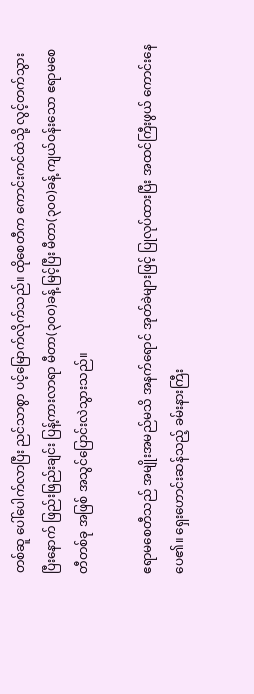တစ်ဆူ ပေါ်ပေါက်လာပြီး ညင်သာစွာ ပင့်မြောက်လိုက်သည်။ ထိုစေတီက ကောင်းကင်ထဲသို့ လွင့်တက်သွားပြီးနောက် ဖြည်းဖြည်းချင်း ပြန့်ကားလာရာ မီတာ(၃၀၀)ခန့် မြင့်ပြီး မီတာ(၃၀၀)ခန့် ကျယ်ဝန်းသော ဧရာမစေတီတစ်ခု အဖြစ် အသွင်ပြောင်းလဲသွားသည်။

ဧရာမစေတီသည် အမျိုးအမည်မသိ အနက်ရောင် အုတ်ခဲများဖြင့် ပြုလုပ်ထားပြီး အထင်ကြီးဖွယ် ကောင်းနေပေ၏။ ရှေးဟောင်းဆန်သည့် ခမ်းနားကြီး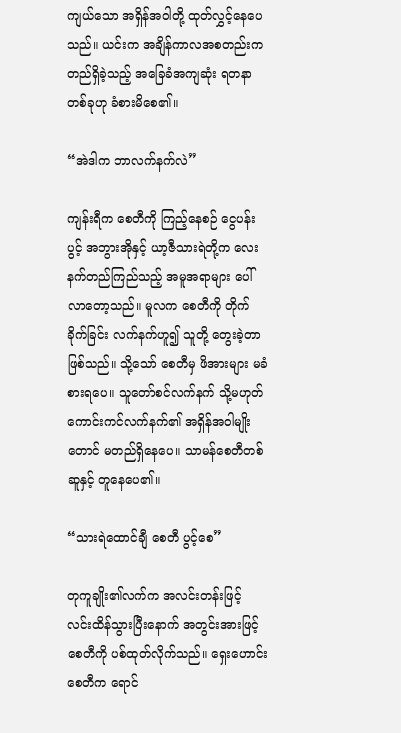ကျယ်သော အရှိန်အဝါတို့ ထုတ်လွှင့်နေပေသည်။ ယင်းက အချိန်ကာလအစတည်းက တည်ရှိခဲ့သည့် အခြေခံအကျဆုံး ရတနာတစ်ခုဟု ခံစားမိစေ၏။

“အဲဒါက ဘာလက်နက်လဲ”

ကျန်းရီက စေတီကို ကြည့်နေစဉ် ငွေပန်းပွင့် အဘွားအိုနှင့် ယာ့ဇီသားရဲတို့က လေးနက်တည်ကြည်သည့် အမူအရာများ ပေါ်လာတော့သည်။ မူလက စေတီကို တိုက်ခိုက်ခြင်း လက်နက်ဟူ၍ သူတို့ တွေးခဲ့တာ ဖြစ်သည်။ သို့သော် စေတီမှ ဖိအားများ မခံစားရပေ။ သူတော်စင်လက်နက် သို့မဟုတ် ကောင်းကင်လက်နက်၏ အရှိန်အဝါမျိုးတောင် မတည်ရှိနေပေ။ သာမန်စေတီတစ်ဆူနှင့် တူနေပေ၏။

“သားရဲထောင်ချီ စေတီ ပွင့်စေ”

တုကူချိုး၏လက်က အလင်းတန်းဖြင့် လင်းထိန်သွားပြီးနောက် အတွင်းအားဖြင့် စေတီကို ပစ်ထုတ်လိုက်သည်။ ရှေးဟောင်းစေတီက ရောင်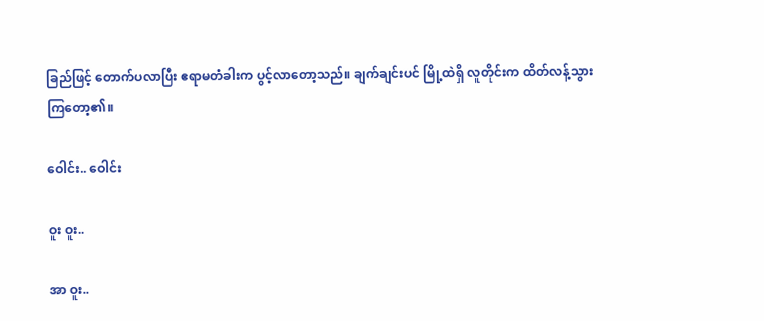ခြည်ဖြင့် တောက်ပလာပြီး ဧရာမတံခါးက ပွင့်လာတော့သည်။ ချက်ချင်းပင် မြို့ထဲရှိ လူတိုင်းက ထိတ်လန့်သွားကြတော့၏။

ဝေါင်း.. ဝေါင်း

ဝူး ဝူး..

အာ ဝူး..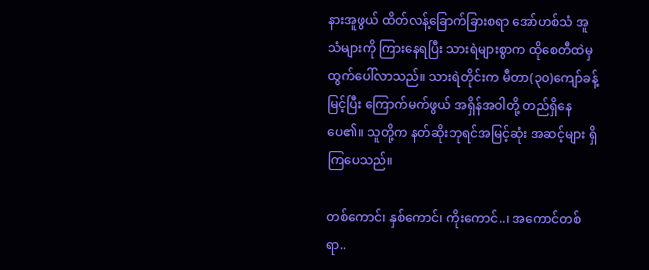နားအူဖွယ် ထိတ်လန့်ခြောက်ခြားစရာ အော်ဟစ်သံ အူသံများကို ကြားနေရပြီး သားရဲများစွာက ထိုစေတီထဲမှ ထွက်ပေါ်လာသည်။ သားရဲတိုင်းက မီတာ(၃၀)ကျော်ခန့် မြင့်ပြီး ကြောက်မက်ဖွယ် အရှိန်အဝါတို့ တည်ရှိနေပေ၏။ သူတို့က နတ်ဆိုးဘုရင်အမြင့်ဆုံး အဆင့်များ ရှိကြပေသည်။

တစ်ကောင်၊ နှစ်ကောင်၊ ကိုးကောင်..၊ အကောင်တစ်ရာ..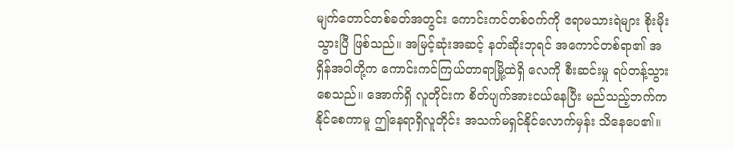မျက်တောင်တစ်ခတ်အတွင်း ကောင်းကင်တစ်ဝက်ကို ဧရာမသားရဲများ စိုးမိုးသွားပြီ ဖြစ်သည်။ အမြင့်ဆုံးအဆင့် နတ်ဆိုးဘုရင် အကောင်တစ်ရာ၏ အရှိန်အဝါတို့က ကောင်းကင်ကြယ်တာရာမြို့ထဲရှိ လေကို စီးဆင်းမှု ရပ်တန့်သွားစေသည်။ အောက်ရှိ လူတိုင်းက စိတ်ပျက်အားငယ်နေပြီး မည်သည့်ဘက်က နိုင်စေကာမူ ဤနေရာရှိလူတိုင်း အသက်မရှင်နိုင်လောက်မှန်း သိနေပေ၏။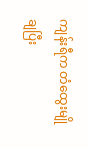ကျန်းရီက တံထွေးမျိုချပြီး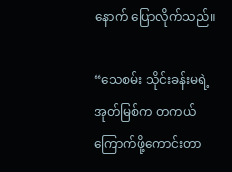နောက် ပြောလိုက်သည်။

“သေစမ်း သိုင်းခန်းမရဲ့အုတ်မြစ်က တကယ်ကြောက်ဖို့ကောင်းတာ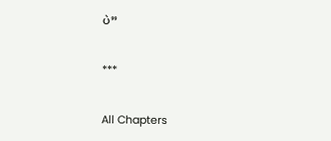ပဲ”

***

All Chapters